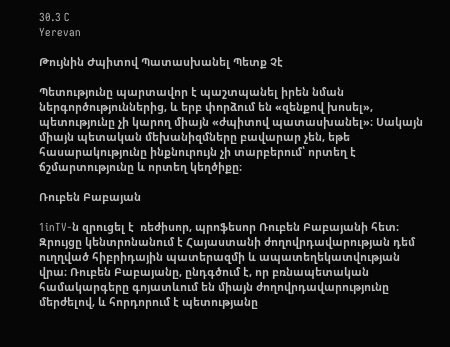30.3 C
Yerevan

Թույնին Ժպիտով Պատասխանել Պետք Չէ

Պետությունը պարտավոր է պաշտպանել իրեն նման ներգործություններից, և երբ փորձում են «զենքով խոսել», պետությունը չի կարող միայն «ժպիտով պատասխանել»։ Սակայն միայն պետական մեխանիզմները բավարար չեն, եթե հասարակությունը ինքնուրույն չի տարբերում՝ որտեղ է ճշմարտությունը և որտեղ կեղծիքը։

Ռուբեն Բաբայան

1inTV‑ն զրուցել է  ռեժիսոր, պրոֆեսոր Ռուբեն Բաբայանի հետ։ Զրույցը կենտրոնանում է Հայաստանի ժողովրդավարության դեմ ուղղված հիբրիդային պատերազմի և ապատեղեկատվության վրա։ Ռուբեն Բաբայանը, ընդգծում է, որ բռնապետական համակարգերը գոյատևում են միայն ժողովրդավարությունը մերժելով, և հորդորում է պետությանը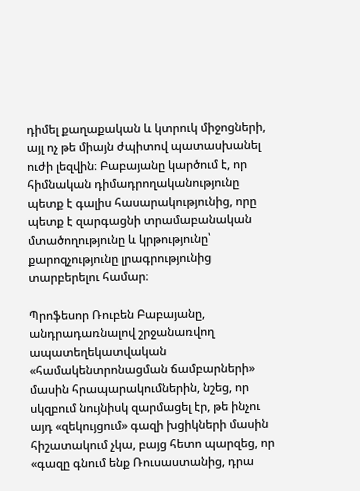դիմել քաղաքական և կտրուկ միջոցների, այլ ոչ թե միայն ժպիտով պատասխանել ուժի լեզվին։ Բաբայանը կարծում է, որ հիմնական դիմադրողականությունը պետք է գալիս հասարակությունից, որը պետք է զարգացնի տրամաբանական մտածողությունը և կրթությունը՝ քարոզչությունը լրագրությունից տարբերելու համար։

Պրոֆեսոր Ռուբեն Բաբայանը, անդրադառնալով շրջանառվող ապատեղեկատվական «համակենտրոնացման ճամբարների» մասին հրապարակումներին, նշեց, որ սկզբում նույնիսկ զարմացել էր, թե ինչու այդ «զեկույցում» գազի խցիկների մասին հիշատակում չկա, բայց հետո պարզեց, որ «գազը գնում ենք Ռուսաստանից, դրա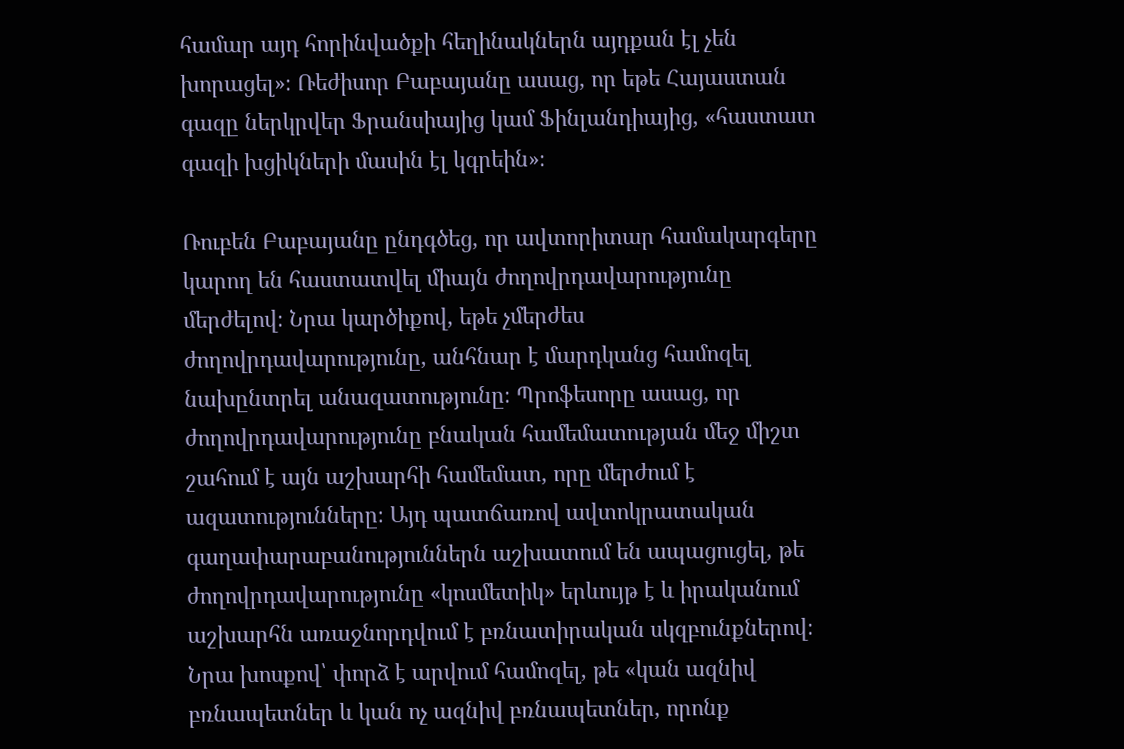համար այդ հորինվածքի հեղինակներն այդքան էլ չեն խորացել»։ Ռեժիսոր Բաբայանը ասաց, որ եթե Հայաստան գազը ներկրվեր Ֆրանսիայից կամ Ֆինլանդիայից, «հաստատ գազի խցիկների մասին էլ կգրեին»։

Ռուբեն Բաբայանը ընդգծեց, որ ավտորիտար համակարգերը կարող են հաստատվել միայն ժողովրդավարությունը մերժելով։ Նրա կարծիքով, եթե չմերժես ժողովրդավարությունը, անհնար է մարդկանց համոզել նախընտրել անազատությունը։ Պրոֆեսորը ասաց, որ ժողովրդավարությունը բնական համեմատության մեջ միշտ շահում է այն աշխարհի համեմատ, որը մերժում է ազատությունները։ Այդ պատճառով ավտոկրատական գաղափարաբանություններն աշխատում են ապացուցել, թե ժողովրդավարությունը «կոսմետիկ» երևույթ է և իրականում աշխարհն առաջնորդվում է բռնատիրական սկզբունքներով։ Նրա խոսքով՝ փորձ է արվում համոզել, թե «կան ազնիվ բռնապետներ և կան ոչ ազնիվ բռնապետներ, որոնք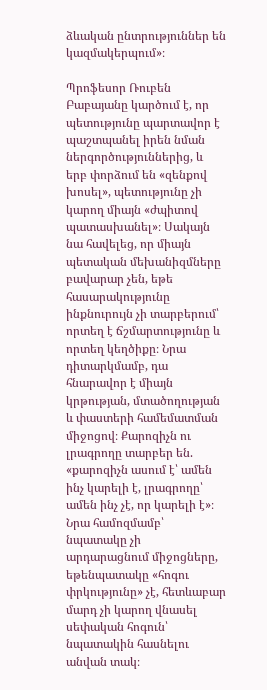ձևական ընտրություններ են կազմակերպում»։

Պրոֆեսոր Ռուբեն Բաբայանը կարծում է, որ պետությունը պարտավոր է պաշտպանել իրեն նման ներգործություններից, և երբ փորձում են «զենքով խոսել», պետությունը չի կարող միայն «ժպիտով պատասխանել»։ Սակայն նա հավելեց, որ միայն պետական մեխանիզմները բավարար չեն, եթե հասարակությունը ինքնուրույն չի տարբերում՝ որտեղ է ճշմարտությունը և որտեղ կեղծիքը։ Նրա դիտարկմամբ, դա հնարավոր է միայն կրթության, մտածողության և փաստերի համեմատման միջոցով։ Քարոզիչն ու լրագրողը տարբեր են. «քարոզիչն ասում է՝ ամեն ինչ կարելի է, լրագրողը՝ ամեն ինչ չէ, որ կարելի է»։ Նրա համոզմամբ՝ նպատակը չի արդարացնում միջոցները, եթենպատակը «հոգու փրկությունը» չէ, հետևաբար մարդ չի կարող վնասել սեփական հոգուն՝ նպատակին հասնելու անվան տակ։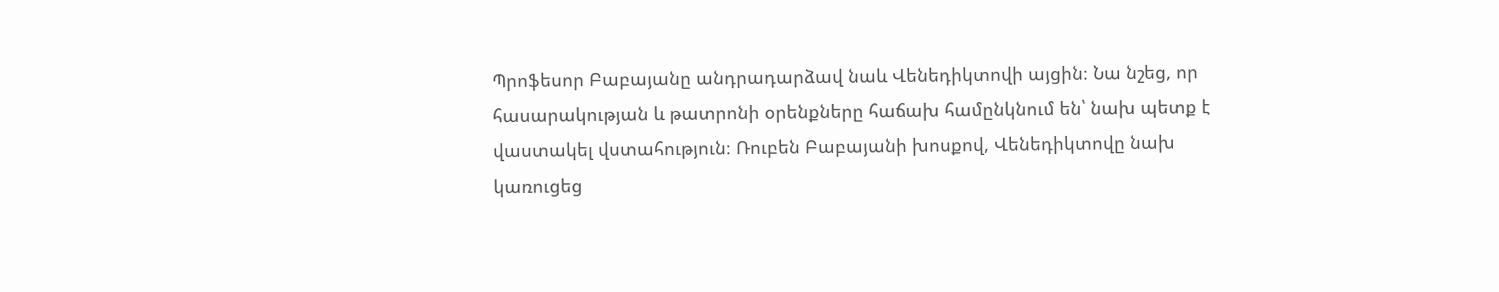Պրոֆեսոր Բաբայանը անդրադարձավ նաև Վենեդիկտովի այցին։ Նա նշեց, որ հասարակության և թատրոնի օրենքները հաճախ համընկնում են՝ նախ պետք է վաստակել վստահություն։ Ռուբեն Բաբայանի խոսքով, Վենեդիկտովը նախ կառուցեց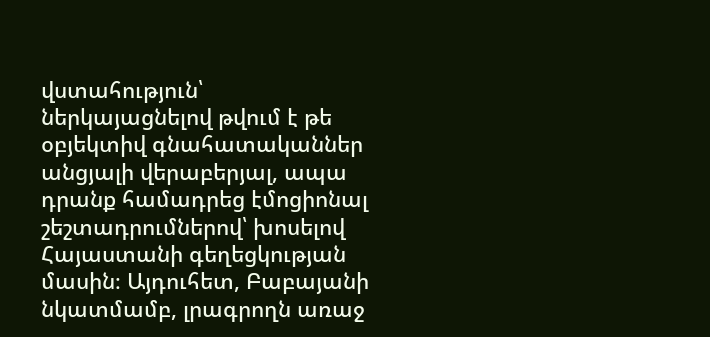վստահություն՝ ներկայացնելով թվում է թե օբյեկտիվ գնահատականներ անցյալի վերաբերյալ, ապա դրանք համադրեց էմոցիոնալ շեշտադրումներով՝ խոսելով Հայաստանի գեղեցկության մասին։ Այդուհետ, Բաբայանի նկատմամբ, լրագրողն առաջ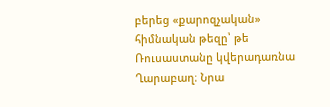բերեց «քարոզչական» հիմնական թեզը՝ թե Ռուսաստանը կվերադառնա Ղարաբաղ։ Նրա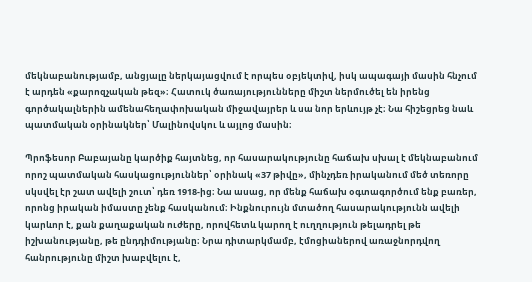մեկնաբանությամբ, անցյալը ներկայացվում է որպես օբյեկտիվ, իսկ ապագայի մասին հնչում է արդեն «քարոզչական թեզ»։ Հատուկ ծառայությունները միշտ ներմուծել են իրենց գործակալներին ամենահեղափոխական միջավայրեր և սա նոր երևույթ չէ։ Նա հիշեցրեց նաև պատմական օրինակներ՝ Մալինովսկու և այլոց մասին։

Պրոֆեսոր Բաբայանը կարծիք հայտնեց, որ հասարակությունը հաճախ սխալ է մեկնաբանում որոշ պատմական հասկացություններ՝ օրինակ «37 թիվը», մինչդեռ իրականում մեծ տեռորը սկսվել էր շատ ավելի շուտ՝ դեռ 1918-ից։ Նա ասաց, որ մենք հաճախ օգտագործում ենք բառեր, որոնց իրական իմաստը չենք հասկանում։ Ինքնուրույն մտածող հասարակությունն ավելի կարևոր է, քան քաղաքական ուժերը, որովհետև կարող է ուղղություն թելադրել թե իշխանությանը, թե ընդդիմությանը։ Նրա դիտարկմամբ, էմոցիաներով առաջնորդվող հանրությունը միշտ խաբվելու է,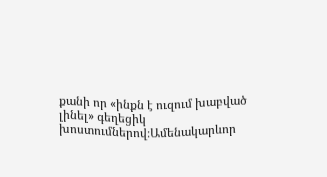քանի որ «ինքն է ուզում խաբված լինել» գեղեցիկ խոստումներով։Ամենակարևոր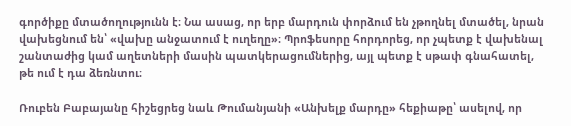գործիքը մտածողությունն է։ Նա ասաց, որ երբ մարդուն փորձում են չթողնել մտածել, նրան վախեցնում են՝ «վախը անջատում է ուղեղը»։ Պրոֆեսորը հորդորեց, որ չպետք է վախենալ շանտաժից կամ աղետների մասին պատկերացումներից, այլ պետք է սթափ գնահատել, թե ում է դա ձեռնտու։

Ռուբեն Բաբայանը հիշեցրեց նաև Թումանյանի «Անխելք մարդը» հեքիաթը՝ ասելով, որ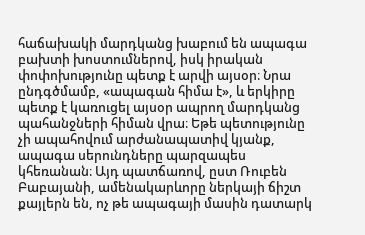հաճախակի մարդկանց խաբում են ապագա բախտի խոստումներով, իսկ իրական փոփոխությունը պետք է արվի այսօր։ Նրա ընդգծմամբ, «ապագան հիմա է», և երկիրը պետք է կառուցել այսօր ապրող մարդկանց պահանջների հիման վրա։ Եթե պետությունը չի ապահովում արժանապատիվ կյանք, ապագա սերունդները պարզապես կհեռանան։ Այդ պատճառով, ըստ Ռուբեն Բաբայանի, ամենակարևորը ներկայի ճիշտ քայլերն են, ոչ թե ապագայի մասին դատարկ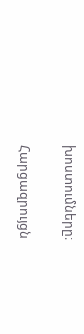խոստումները։

Հարցազրույցն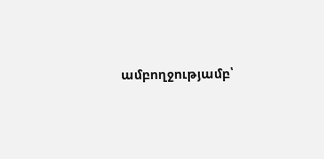ամբողջությամբ՝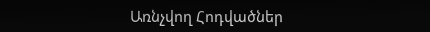Առնչվող Հոդվածներ